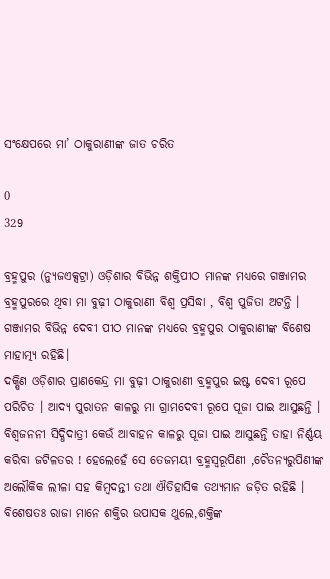ସଂକ୍ଷେପରେ ମା’ ଠାକୁରାଣୀଙ୍କ ଜାତ ଚରିତ

0
329

ବ୍ରହ୍ମପୁର (ନ୍ୟୁଜଏକ୍ସଟ୍ରା) ଓଡ଼ିଶାର ବିଭିନ୍ନ ଶକ୍ତିପୀଠ ମାନଙ୍କ ମଧ୍ୟରେ ଗଞ୍ଜାମର ବ୍ରହ୍ମପୁରରେ ଥିବା ମା ବୁଢ଼ୀ ଠାକୁରାଣୀ ବିଶ୍ୱ ପ୍ରସିଦ୍ଧା , ବିଶ୍ୱ ପୁଜିତା ଅଟନ୍ତି । ଗଞ୍ଜାମର ବିଭିନ୍ନ ଦେବୀ ପୀଠ ମାନଙ୍କ ମଧ୍ୟରେ ବ୍ରହ୍ମପୁର ଠାକୁରାଣୀଙ୍କ ବିଶେଷ ମାହାତ୍ମ୍ୟ ରହିଛି।
ଦକ୍ଷିଣ ଓଡ଼ିଶାର ପ୍ରାଣକେନ୍ଦ୍ର ମା ବୁଢ଼ୀ ଠାକୁରାଣୀ ବ୍ରହ୍ମପୁର ଇଷ୍ଟ ଦେବୀ ରୂପେ ପରିଚିତ । ଆଦ୍ୟ ପୁରାତନ କାଳରୁ ମା ଗ୍ରାମଦେବୀ ରୂପେ ପୂଜା ପାଇ ଆସୁଛନ୍ତି । ବିଶ୍ୱଜନନୀ ସିଦ୍ଧିଦାତ୍ରୀ କେଉଁ ଆବାହନ କାଳରୁ ପୂଜା ପାଇ ଆସୁଛନ୍ତି ତାହା ନିର୍ଣ୍ଣୟ କରିବା ଜଟିଳତର ! ହେଲେହେଁ ସେ ତେଜମୟୀ ବ୍ରହ୍ମସ୍ୱରୂପିଣୀ ,ଚୈତନ୍ୟରୁପିଣୀଙ୍କ ଅଲୌକିକ ଲୀଳା ସହ କିମ୍ବଦନ୍ତୀ ତଥା ଐତିହାସିକ ତଥ୍ୟମାନ ଜଡ଼ିତ ରହିଛି ।
ବିଶେଷତଃ ରାଜା ମାନେ ଶକ୍ତିର ଉପାସକ ଥୁଲେ,ଶକ୍ତିଙ୍କ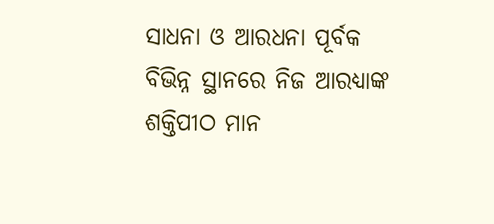ସାଧନା ଓ ଆରଧନା ପୂର୍ବକ ବିଭିନ୍ନ ସ୍ଥାନରେ ନିଜ ଆରଧ୍ୟାଙ୍କ ଶକ୍ତିପୀଠ ମାନ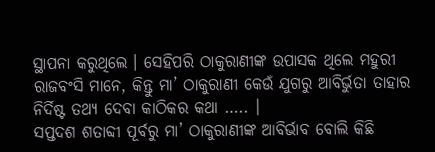ସ୍ଥାପନା କରୁଥିଲେ । ସେହିପରି ଠାକୁରାଣୀଙ୍କ ଉପାସକ ଥିଲେ ମହୁରୀ ରାଜବଂସି ମାନେ, କିନ୍ତୁ ମା’ ଠାକୁରାଣୀ କେଉଁ ଯୁଗରୁ ଆବିର୍ଭୁତା ତାହାର ନିର୍ଦିଷ୍ଟ ତଥ୍ୟ ଦେବା କାଠିକର କଥା ….. ।
ସପ୍ତଦଶ ଶତାବ୍ଦୀ ପୂର୍ବରୁ ମା’ ଠାକୁରାଣୀଙ୍କ ଆବିର୍ଭାବ ବୋଲି କିଛି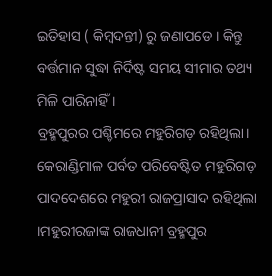ଇତିହାସ ( କିମ୍ବଦନ୍ତୀ) ରୁ ଜଣାପଡେ । କିନ୍ତୁ ବର୍ତ୍ତମାନ ସୁଦ୍ଧା ନିର୍ଦିଷ୍ଟ ସମୟ ସୀମାର ତଥ୍ୟ ମିଳି ପାରିନାହିଁ ।
ବ୍ରହ୍ମପୁରର ପଶ୍ଚିମରେ ମହୁରିଗଡ଼ ରହିଥିଲା। କେରାଣ୍ଡିମାଳ ପର୍ବତ ପରିବେଷ୍ଟିତ ମହୁରିଗଡ଼ ପାଦଦେଶରେ ମହୁରୀ ରାଜପ୍ରାସାଦ ରହିଥିଲା ।ମହୁରୀରଜାଙ୍କ ରାଜଧାନୀ ବ୍ରହ୍ମପୁର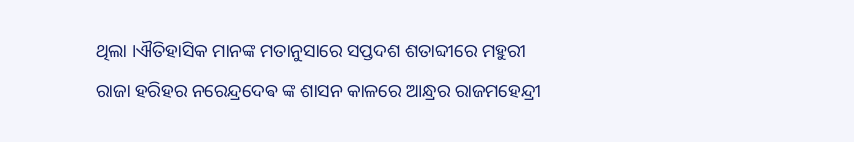ଥିଲା ।ଐତିହାସିକ ମାନଙ୍କ ମତାନୁସାରେ ସପ୍ତଦଶ ଶତାବ୍ଦୀରେ ମହୁରୀ ରାଜା ହରିହର ନରେନ୍ଦ୍ରଦେଵ ଙ୍କ ଶାସନ କାଳରେ ଆନ୍ଧ୍ରର ରାଜମହେନ୍ଦ୍ରୀ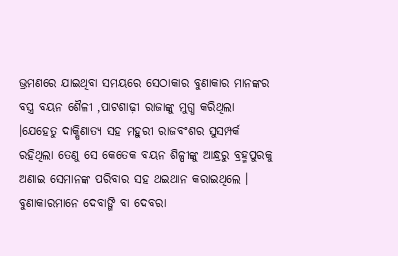ଭ୍ରମଣରେ ଯାଇଥିବା ସମୟରେ ସେଠାକାର ବୁଣାକାର ମାନଙ୍କର ବସ୍ତ୍ର ବୟନ ଶୈଳୀ ,ପାଟଶାଢ଼ୀ ରାଜାଙ୍କୁ ମୁଗ୍ଧ କରିଥିଲା ।ଯେହେତୁ ଦାକ୍ଷିଣାତ୍ୟ ସହ ମହୁରୀ ରାଜବଂଶର ସୁସମ୍ପର୍କ ରହିଥିଲା ତେଣୁ ସେ କେତେକ ବୟନ ଶିଳ୍ପୀଙ୍କୁ ଆନ୍ଧ୍ରରୁ ବ୍ରହ୍ମପୁରକୁ ଅଣାଇ ସେମାନଙ୍କ ପରିବାର ସହ ଥଇଥାନ କରାଇଥିଲେ । ବୁଣାକାରମାନେ ଦେବାଙ୍ଗି ବା ଦେବରା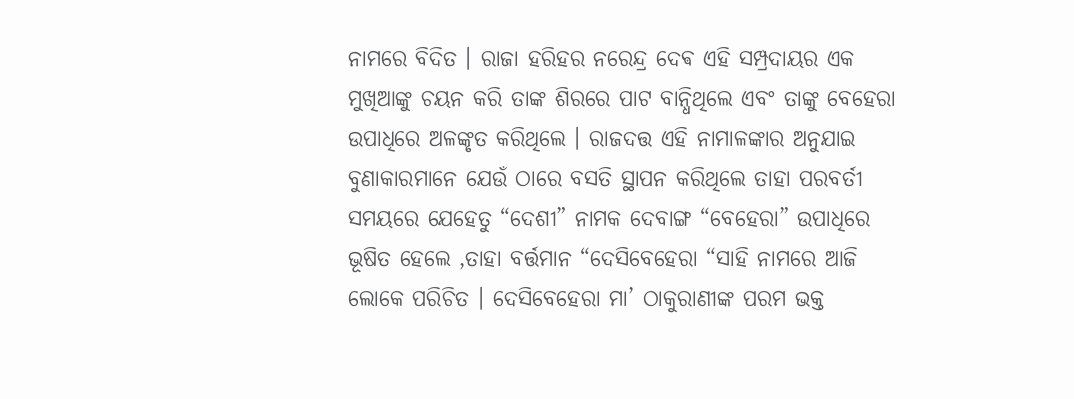ନାମରେ ବିଦିତ । ରାଜା ହରିହର ନରେନ୍ଦ୍ର ଦେଵ ଏହି ସମ୍ପ୍ରଦାୟର ଏକ ମୁଖିଆଙ୍କୁ ଚୟନ କରି ତାଙ୍କ ଶିରରେ ପାଟ ବାନ୍ଧିଥିଲେ ଏବଂ ତାଙ୍କୁ ବେହେରା ଉପାଧିରେ ଅଳଙ୍କୃତ କରିଥିଲେ । ରାଜଦତ୍ତ ଏହି ନାମାଳଙ୍କାର ଅନୁଯାଇ ବୁଣାକାରମାନେ ଯେଉଁ ଠାରେ ବସତି ସ୍ଥାପନ କରିଥିଲେ ତାହା ପରବର୍ତୀ ସମୟରେ ଯେହେତୁ “ଦେଶୀ” ନାମକ ଦେବାଙ୍ଗ “ବେହେରା” ଉପାଧିରେ ଭୂଷିତ ହେଲେ ,ତାହା ବର୍ତ୍ତମାନ “ଦେସିବେହେରା “ସାହି ନାମରେ ଆଜି ଲୋକେ ପରିଚିତ । ଦେସିବେହେରା ମା’ ଠାକୁରାଣୀଙ୍କ ପରମ ଭକ୍ତ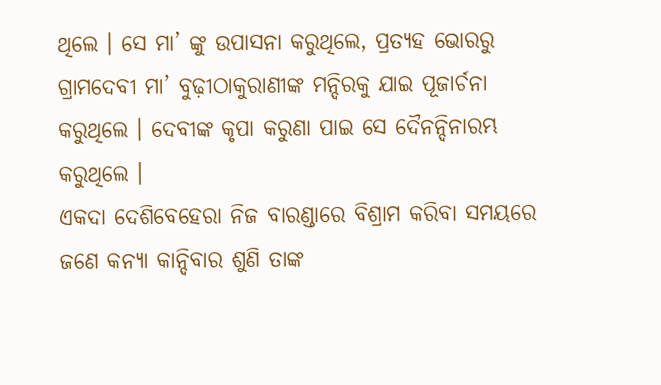ଥିଲେ । ସେ ମା’ ଙ୍କୁ ଉପାସନା କରୁଥିଲେ, ପ୍ରତ୍ୟହ ଭୋରରୁ ଗ୍ରାମଦେବୀ ମା’ ବୁଢ଼ୀଠାକୁରାଣୀଙ୍କ ମନ୍ଦିରକୁ ଯାଇ ପୂଜାର୍ଚନା କରୁଥିଲେ । ଦେବୀଙ୍କ କୃପା କରୁଣା ପାଇ ସେ ଦୈନନ୍ଦିନାରମ୍ଭ କରୁଥିଲେ ।
ଏକଦା ଦେଶିବେହେରା ନିଜ ବାରଣ୍ଡାରେ ବିଶ୍ରାମ କରିବା ସମୟରେ ଜଣେ କନ୍ୟା କାନ୍ଦିବାର ଶୁଣି ତାଙ୍କ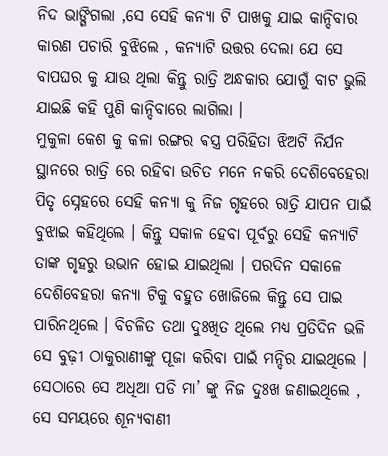ନିଦ ଭାଙ୍ଗିଗଲା ,ସେ ସେହି କନ୍ୟା ଟି ପାଖକୁ ଯାଇ କାନ୍ଦିବାର କାରଣ ପଚାରି ବୁଝିଲେ , କନ୍ୟାଟି ଉତ୍ତର ଦେଲା ଯେ ସେ ବାପଘର କୁ ଯାଉ ଥିଲା କିନ୍ତୁ ରାତ୍ରି ଅନ୍ଧକାର ଯୋଗୁଁ ବାଟ ଭୁଲି ଯାଇଛି କହି ପୁଣି କାନ୍ଦିବାରେ ଲାଗିଲା ।
ମୁକୁଳା କେଶ କୁ କଳା ରଙ୍ଗର ଵସ୍ତ୍ର ପରିହିତା ଝିଅଟି ନିର୍ଯନ ସ୍ଥାନରେ ରାତ୍ରି ରେ ରହିବା ଉଚିତ ମନେ ନକରି ଦେଶିବେହେରା ପିତୃ ସ୍ନେହରେ ସେହି କନ୍ୟା କୁ ନିଜ ଗୃହରେ ରାତ୍ରି ଯାପନ ପାଇଁ ବୁଝାଇ କହିଥିଲେ । କିନ୍ତୁ ସକାଳ ହେବା ପୂର୍ବରୁ ସେହି କନ୍ୟାଟି ତାଙ୍କ ଗୃହରୁ ଉଭାନ ହୋଇ ଯାଇଥିଲା । ପରଦିନ ସକାଳେ ଦେଶିବେହରା କନ୍ୟା ଟିକୁ ବହୁତ ଖୋଜିଲେ କିନ୍ତୁ ସେ ପାଇ ପାରିନଥିଲେ । ବିଚଳିତ ତଥା ଦୁଃଖିତ ଥିଲେ ମଧ୍ୟ ପ୍ରତିଦିନ ଭଳି ସେ ବୁଢ଼ୀ ଠାକୁରାଣୀଙ୍କୁ ପୂଜା କରିବା ପାଇଁ ମନ୍ଦିର ଯାଇଥିଲେ । ସେଠାରେ ସେ ଅଧିଆ ପଡି ମା’ ଙ୍କୁ ନିଜ ଦୁଃଖ ଜଣାଇଥିଲେ , ସେ ସମୟରେ ଶୂନ୍ୟବାଣୀ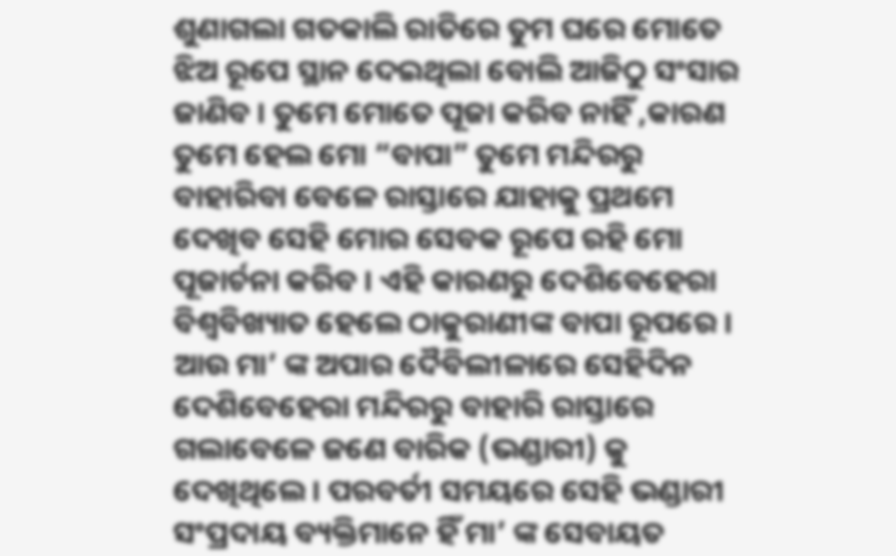ଶୁଣାଗଲା ଗତକାଲି ରାତିରେ ତୁମ ଘରେ ମୋତେ ଝିଅ ରୂପେ ସ୍ଥାନ ଦେଇଥିଲା ବୋଲି ଆଜିଠୁ ସଂସାର ଜାଣିବ । ତୁମେ ମୋତେ ପୂଜା କରିବ ନାହିଁ ,କାରଣ ତୁମେ ହେଲ ମୋ “ବାପା” ତୁମେ ମନ୍ଦିରରୁ ବାହାରିବା ବେଳେ ରାସ୍ତାରେ ଯାହାକୁ ପ୍ରଥମେ ଦେଖିବ ସେହି ମୋର ସେବକ ରୂପେ ରହି ମୋ ପୂଜାର୍ଚନା କରିବ । ଏହି କାରଣରୁ ଦେଶିବେହେରା ବିଶ୍ୱବିଖ୍ୟାତ ହେଲେ ଠାକୁରାଣୀଙ୍କ ବାପା ରୂପରେ । ଆଉ ମା’ ଙ୍କ ଅପାର ଦୈବିଲୀଳାରେ ସେହିଦିନ ଦେଶିବେହେରା ମନ୍ଦିରରୁ ବାହାରି ରାସ୍ତାରେ ଗଲାବେଳେ ଜଣେ ବାରିକ (ଭଣ୍ଡାରୀ) କୁ ଦେଖିଥିଲେ । ପରବର୍ତୀ ସମୟରେ ସେହି ଭଣ୍ଡାରୀ ସଂପ୍ରଦାୟ ବ୍ୟକ୍ତିମାନେ ହିଁ ମା’ ଙ୍କ ସେବାୟତ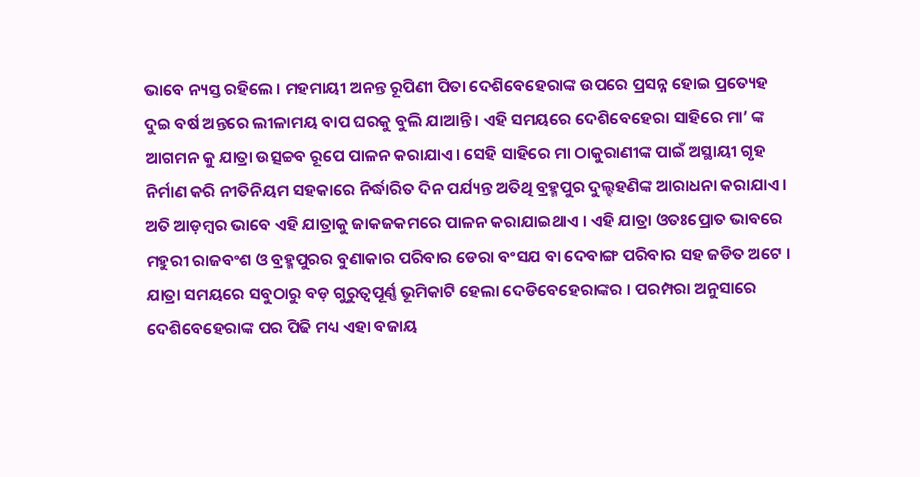ଭାବେ ନ୍ୟସ୍ତ ରହିଲେ । ମହମାୟୀ ଅନନ୍ତ ରୂପିଣୀ ପିତା ଦେଶିବେହେରାଙ୍କ ଉପରେ ପ୍ରସନ୍ନ ହୋଇ ପ୍ରତ୍ୟେହ ଦୁଇ ବର୍ଷ ଅନ୍ତରେ ଲୀଳାମୟ ବାପ ଘରକୁ ବୁଲି ଯାଆନ୍ତି । ଏହି ସମୟରେ ଦେଶିବେହେରା ସାହିରେ ମା’ ଙ୍କ ଆଗମନ କୁ ଯାତ୍ରା ଉତ୍ସଚ୍ଚବ ରୂପେ ପାଳନ କରାଯାଏ। ସେହି ସାହିରେ ମା ଠାକୁରାଣୀଙ୍କ ପାଇଁ ଅସ୍ଥାୟୀ ଗୃହ ନିର୍ମାଣ କରି ନୀତିନିୟମ ସହକାରେ ନିର୍ଦ୍ଧାରିତ ଦିନ ପର୍ଯ୍ୟନ୍ତ ଅତିଥି ବ୍ରହ୍ମପୁର ଦୁଲ୍ହହଣିଙ୍କ ଆରାଧନା କରାଯାଏ । ଅତି ଆଡ଼ମ୍ବର ଭାବେ ଏହି ଯାତ୍ରାକୁ ଜାକଜକମରେ ପାଳନ କରାଯାଇଥାଏ । ଏହି ଯାତ୍ରା ଓତଃପ୍ରୋତ ଭାବରେ ମହୁରୀ ରାଜବଂଶ ଓ ବ୍ରହ୍ମପୁରର ବୁଣାକାର ପରିବାର ଡେରା ବଂସଯ ବା ଦେବାଙ୍ଗ ପରିବାର ସହ ଜଡିତ ଅଟେ । ଯାତ୍ରା ସମୟରେ ସବୁଠାରୁ ବଡ଼ ଗୁରୁତ୍ୱପୂର୍ଣ୍ଣ ଭୂମିକାଟି ହେଲା ଦେଡିବେହେରାଙ୍କର । ପରମ୍ପରା ଅନୁସାରେ ଦେଶିବେହେରାଙ୍କ ପର ପିଢି ମଧ୍ୟ ଏହା ବଜାୟ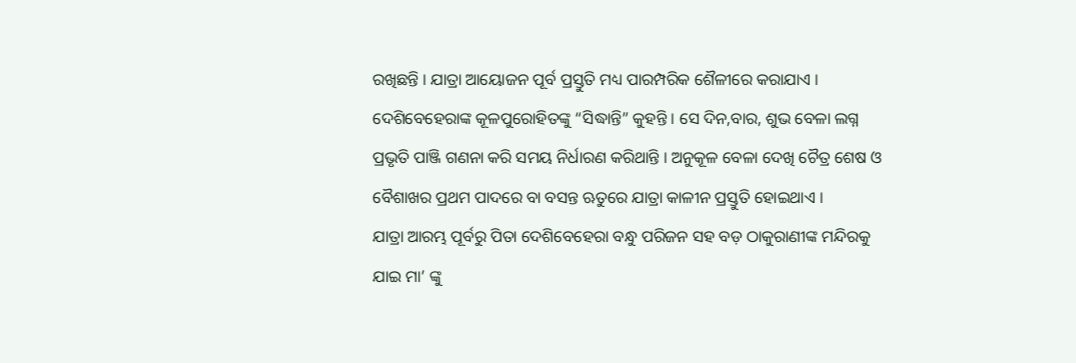ରଖିଛନ୍ତି । ଯାତ୍ରା ଆୟୋଜନ ପୂର୍ବ ପ୍ରସ୍ତୁତି ମଧ୍ୟ ପାରମ୍ପରିକ ଶୈଳୀରେ କରାଯାଏ । ଦେଶିବେହେରାଙ୍କ କୂଳପୁରୋହିତଙ୍କୁ “ସିଦ୍ଧାନ୍ତି” କୁହନ୍ତି । ସେ ଦିନ,ବାର, ଶୁଭ ବେଳା ଲଗ୍ନ ପ୍ରଭୃତି ପାଞ୍ଜି ଗଣନା କରି ସମୟ ନିର୍ଧାରଣ କରିଥାନ୍ତି । ଅନୁକୂଳ ବେଳା ଦେଖି ଚୈତ୍ର ଶେଷ ଓ ବୈଶାଖର ପ୍ରଥମ ପାଦରେ ବା ବସନ୍ତ ଋତୁରେ ଯାତ୍ରା କାଳୀନ ପ୍ରସ୍ତୁତି ହୋଇଥାଏ ।
ଯାତ୍ରା ଆରମ୍ଭ ପୂର୍ବରୁ ପିତା ଦେଶିବେହେରା ବନ୍ଧୁ ପରିଜନ ସହ ବଡ଼ ଠାକୁରାଣୀଙ୍କ ମନ୍ଦିରକୁ ଯାଇ ମା’ ଙ୍କୁ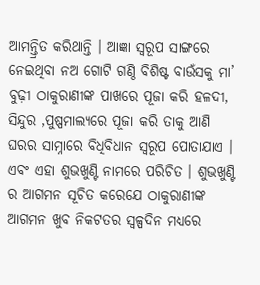ଆମନ୍ତ୍ରିତ କରିଥାନ୍ତି । ଆଜ୍ଞା ସ୍ୱରୂପ ସାଙ୍ଗରେ ନେଇଥିବା ନଅ ଗୋଟି ଗଣ୍ଠି ବିଶିଷ୍ଟ ବାଉଁସକୁ ମା’ ବୁଢ଼ୀ ଠାକୁରାଣୀଙ୍କ ପାଖରେ ପୂଜା କରି ହଳଦୀ, ସିନ୍ଦୁର ,ପୁଷ୍ପମାଲ୍ୟରେ ପୂଜା କରି ତାକୁ ଆଣି ଘରର ସାମ୍ନାରେ ବିଧିବିଧାନ ସ୍ୱରୂପ ପୋତାଯାଏ । ଏବଂ ଏହା ଶୁଭଖୁଣ୍ଟି ନାମରେ ପରିଚିତ । ଶୁଭଖୁଣ୍ଟି ର ଆଗମନ ସୂଚିତ କରେଯେ ଠାକୁରାଣୀଙ୍କ ଆଗମନ ଖୁବ ନିକଟତର ସ୍ଵଳ୍ପଦିନ ମଧ୍ୟରେ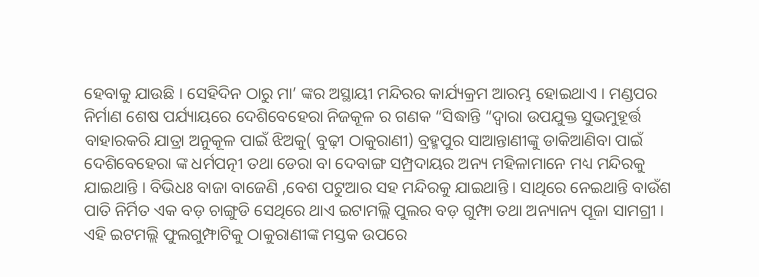ହେବାକୁ ଯାଉଛି । ସେହିଦିନ ଠାରୁ ମା’ ଙ୍କର ଅସ୍ଥାୟୀ ମନ୍ଦିରର କାର୍ଯ୍ୟକ୍ରମ ଆରମ୍ଭ ହୋଇଥାଏ । ମଣ୍ଡପର ନିର୍ମାଣ ଶେଷ ପର୍ଯ୍ୟାୟରେ ଦେଶିବେହେରା ନିଜକୂଳ ର ଗଣକ “ସିଦ୍ଧାନ୍ତି “ଦ୍ଵାରା ଉପଯୁକ୍ତ ସୁଭମୁହୂର୍ତ୍ତ ବାହାରକରି ଯାତ୍ରା ଅନୁକୂଳ ପାଇଁ ଝିଅକୁ( ବୁଢ଼ୀ ଠାକୁରାଣୀ) ବ୍ରହ୍ମପୁର ସାଆନ୍ତାଣୀଙ୍କୁ ଡାକିଆଣିବା ପାଇଁ ଦେଶିବେହେରା ଙ୍କ ଧର୍ମପତ୍ନୀ ତଥା ଡେରା ବା ଦେବାଙ୍ଗ ସମ୍ପ୍ରଦାୟର ଅନ୍ୟ ମହିଳାମାନେ ମଧ୍ୟ ମନ୍ଦିରକୁ ଯାଇଥାନ୍ତି । ବିଭିଧଃ ବାଜା ବାଜେଣି ,ବେଶ ପଟୁଆର ସହ ମନ୍ଦିରକୁ ଯାଇଥାନ୍ତି । ସାଥିରେ ନେଇଥାନ୍ତି ବାଉଁଶ ପାତି ନିର୍ମିତ ଏକ ବଡ଼ ଚାଙ୍ଗୁଡି ସେଥିରେ ଥାଏ ଇଟାମଲ୍ଲି ପୁଲର ବଡ଼ ଗୁମ୍ଫା ତଥା ଅନ୍ୟାନ୍ୟ ପୂଜା ସାମଗ୍ରୀ । ଏହି ଇଟମଲ୍ଲି ଫୁଲଗୁମ୍ଫାଟିକୁ ଠାକୁରାଣୀଙ୍କ ମସ୍ତକ ଉପରେ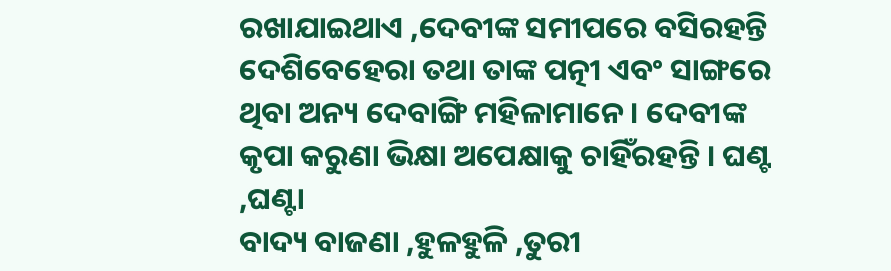ରଖାଯାଇଥାଏ ,ଦେବୀଙ୍କ ସମୀପରେ ବସିରହନ୍ତି ଦେଶିବେହେରା ତଥା ତାଙ୍କ ପତ୍ନୀ ଏବଂ ସାଙ୍ଗରେ ଥିବା ଅନ୍ୟ ଦେବାଙ୍ଗି ମହିଳାମାନେ । ଦେବୀଙ୍କ କୃପା କରୁଣା ଭିକ୍ଷା ଅପେକ୍ଷାକୁ ଚାହିଁରହନ୍ତି । ଘଣ୍ଟ ,ଘଣ୍ଟା
ବାଦ୍ୟ ବାଜଣା ,ହୁଳହୁଳି ,ତୁରୀ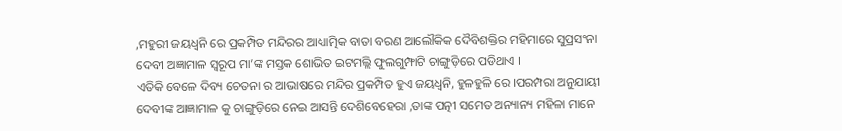,ମହୁରୀ ଜୟଧ୍ଵନି ରେ ପ୍ରକମ୍ପିତ ମନ୍ଦିରର ଆଧ୍ୟାତ୍ମିକ ବାତା ବରଣ ଆଲୌକିକ ଦୈବିଶକ୍ତିର ମହିମାରେ ସୁପ୍ରସଂନା ଦେବୀ ଅଜ୍ଞାମାଳ ସ୍ବରୂପ ମା’ଙ୍କ ମସ୍ତକ ଶୋଭିତ ଇଟମଲ୍ଲି ଫୁଲଗୁମ୍ଫାଟି ଚାଙ୍ଗୁଡ଼ିରେ ପଡିଥାଏ ।
ଏତିକି ବେଳେ ଦିବ୍ୟ ଚେତନା ର ଆଭାଷରେ ମନ୍ଦିର ପ୍ରକମ୍ପିତ ହୁଏ ଜୟଧ୍ଵନି, ହୁଳହୁଳି ରେ ।ପରମ୍ପରା ଅନୁଯାୟୀ ଦେବୀଙ୍କ ଆଜ୍ଞାମାଳ କୁ ଚାଙ୍ଗୁଡ଼ିରେ ନେଇ ଆସନ୍ତି ଦେଶିବେହେରା ,ତାଙ୍କ ପତ୍ନୀ ସମେତ ଅନ୍ୟାନ୍ୟ ମହିଳା ମାନେ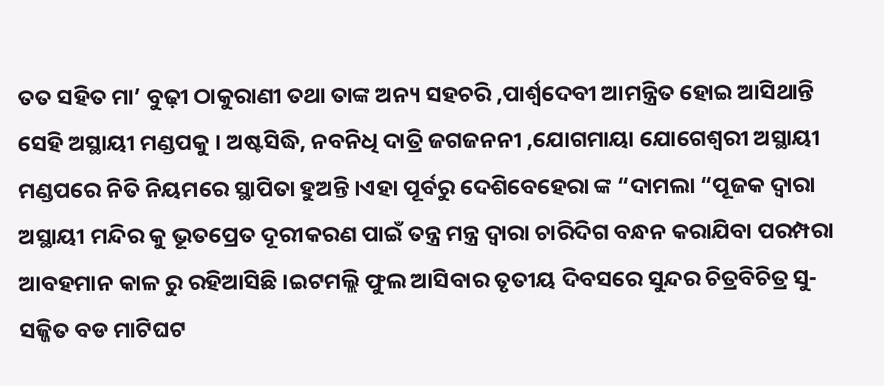ତତ ସହିତ ମା’ ବୁଢ଼ୀ ଠାକୁରାଣୀ ତଥା ତାଙ୍କ ଅନ୍ୟ ସହଚରି ,ପାର୍ଶ୍ଵଦେବୀ ଆମନ୍ତ୍ରିତ ହୋଇ ଆସିଥାନ୍ତି ସେହି ଅସ୍ଥାୟୀ ମଣ୍ଡପକୁ । ଅଷ୍ଟସିଦ୍ଧି, ନବନିଧି ଦାତ୍ରି ଜଗଜନନୀ ,ଯୋଗମାୟା ଯୋଗେଶ୍ୱରୀ ଅସ୍ଥାୟୀ ମଣ୍ଡପରେ ନିତି ନିୟମରେ ସ୍ଥାପିତା ହୁଅନ୍ତି ।ଏହା ପୂର୍ବରୁ ଦେଶିବେହେରା ଙ୍କ “ଦାମଲା “ପୂଜକ ଦ୍ଵାରା ଅସ୍ଥାୟୀ ମନ୍ଦିର କୁ ଭୂତପ୍ରେତ ଦୂରୀକରଣ ପାଇଁ ତନ୍ତ୍ର ମନ୍ତ୍ର ଦ୍ୱାରା ଚାରିଦିଗ ବନ୍ଧନ କରାଯିବା ପରମ୍ପରା ଆବହମାନ କାଳ ରୁ ରହିଆସିଛି ।ଇଟମଲ୍ଲି ଫୁଲ ଆସିବାର ତୃତୀୟ ଦିବସରେ ସୁନ୍ଦର ଚିତ୍ରବିଚିତ୍ର ସୁ-ସଜ୍ଜିତ ବଡ ମାଟିଘଟ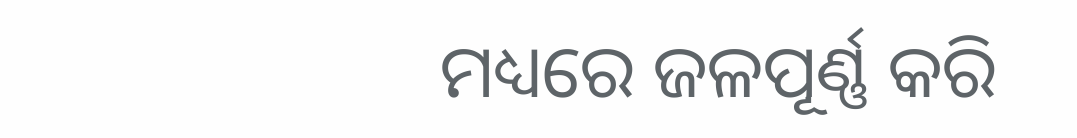ମଧ୍ୟରେ ଜଳପୂର୍ଣ୍ଣ କରି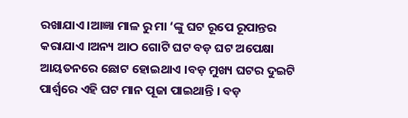ରଖାଯାଏ ।ଆଜ୍ଞା ମାଳ ରୁ ମା ‘ଙ୍କୁ ଘଟ ରୂପେ ରୂପାନ୍ତର କରାଯାଏ ।ଅନ୍ୟ ଆଠ ଗୋଟି ଘଟ ବଡ଼ ଘଟ ଅପେକ୍ଷା ଆୟତନରେ ଛୋଟ ହୋଇଥାଏ ।ବଡ଼ ମୁଖ୍ୟ ଘଟର ଦୁଇଟି ପାର୍ଶ୍ୱରେ ଏହି ଘଟ ମାନ ପୂଜା ପାଇଥାନ୍ତି । ବଡ଼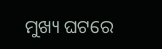ମୁଖ୍ୟ ଘଟରେ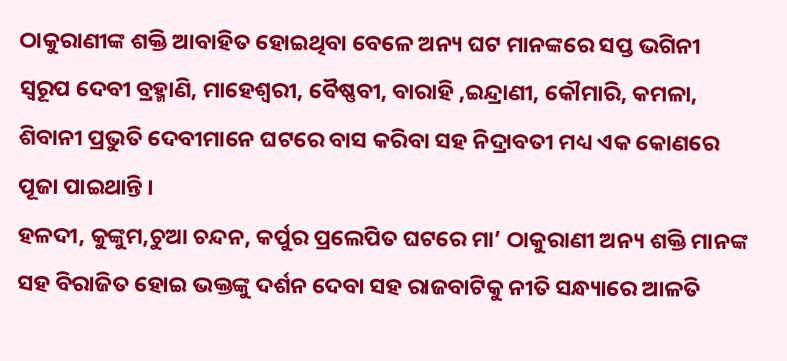ଠାକୁରାଣୀଙ୍କ ଶକ୍ତି ଆବାହିତ ହୋଇଥିବା ବେଳେ ଅନ୍ୟ ଘଟ ମାନଙ୍କରେ ସପ୍ତ ଭଗିନୀ ସ୍ୱରୂପ ଦେବୀ ବ୍ରହ୍ମାଣି, ମାହେଶ୍ୱରୀ, ବୈଷ୍ଣବୀ, ବାରାହି ,ଇନ୍ଦ୍ରାଣୀ, କୌମାରି, କମଳା, ଶିବାନୀ ପ୍ରଭୁତି ଦେବୀମାନେ ଘଟରେ ବାସ କରିବା ସହ ନିଦ୍ରାବତୀ ମଧ୍ୟ ଏକ କୋଣରେ ପୂଜା ପାଇଥାନ୍ତି ।
ହଳଦୀ, କୁଙ୍କୁମ,ଚୁଆ ଚନ୍ଦନ, କର୍ପୁର ପ୍ରଲେପିତ ଘଟରେ ମା’ ଠାକୁରାଣୀ ଅନ୍ୟ ଶକ୍ତି ମାନଙ୍କ ସହ ବିରାଜିତ ହୋଇ ଭକ୍ତଙ୍କୁ ଦର୍ଶନ ଦେବା ସହ ରାଜବାଟିକୁ ନୀତି ସନ୍ଧ୍ୟାରେ ଆଳତି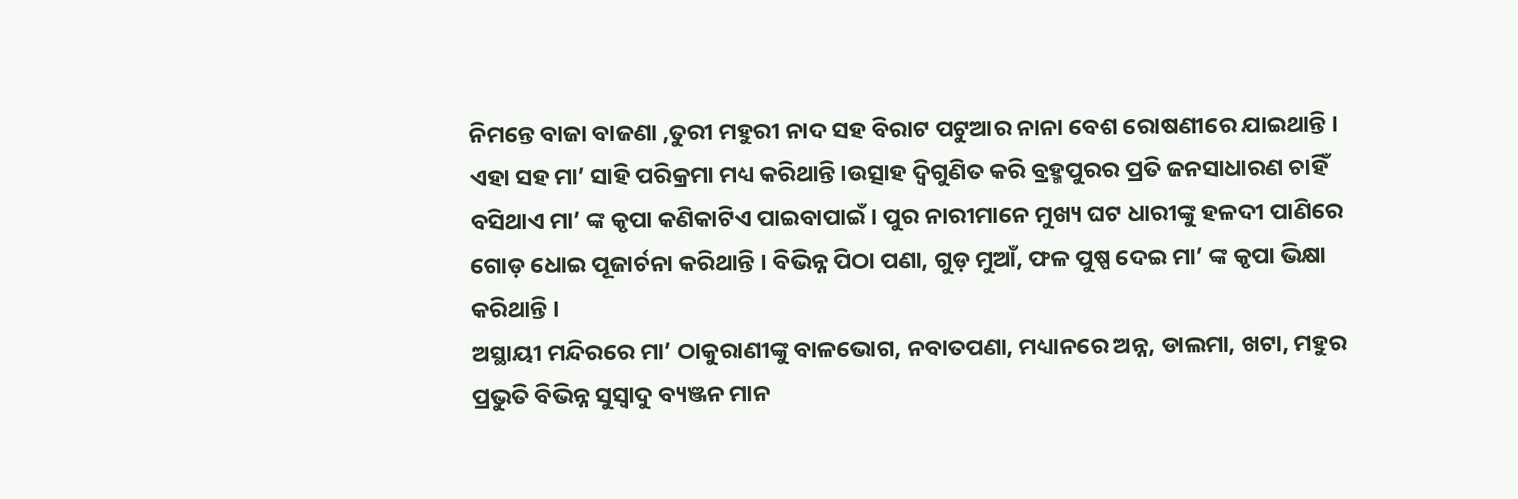ନିମନ୍ତେ ବାଜା ବାଜଣା ,ତୁରୀ ମହୁରୀ ନାଦ ସହ ବିରାଟ ପଟୁଆର ନାନା ବେଶ ରୋଷଣୀରେ ଯାଇଥାନ୍ତି । ଏହା ସହ ମା’ ସାହି ପରିକ୍ରମା ମଧ୍ୟ କରିଥାନ୍ତି ।ଉତ୍ସାହ ଦ୍ୱିଗୁଣିତ କରି ବ୍ରହ୍ମପୁରର ପ୍ରତି ଜନସାଧାରଣ ଚାହିଁ ବସିଥାଏ ମା’ ଙ୍କ କୃପା କଣିକାଟିଏ ପାଇବାପାଇଁ । ପୁର ନାରୀମାନେ ମୁଖ୍ୟ ଘଟ ଧାରୀଙ୍କୁ ହଳଦୀ ପାଣିରେ ଗୋଡ଼ ଧୋଇ ପୂଜାର୍ଚନା କରିଥାନ୍ତି । ବିଭିନ୍ନ ପିଠା ପଣା, ଗୁଡ଼ ମୁଆଁ, ଫଳ ପୁଷ୍ପ ଦେଇ ମା’ ଙ୍କ କୃପା ଭିକ୍ଷା କରିଥାନ୍ତି ।
ଅସ୍ଥାୟୀ ମନ୍ଦିରରେ ମା’ ଠାକୁରାଣୀଙ୍କୁ ବାଳଭୋଗ, ନବାତପଣା, ମଧ୍ୟାନରେ ଅନ୍ନ, ଡାଲମା, ଖଟା, ମହୁର ପ୍ରଭୁତି ବିଭିନ୍ନ ସୁସ୍ୱାଦୁ ବ୍ୟଞ୍ଜନ ମାନ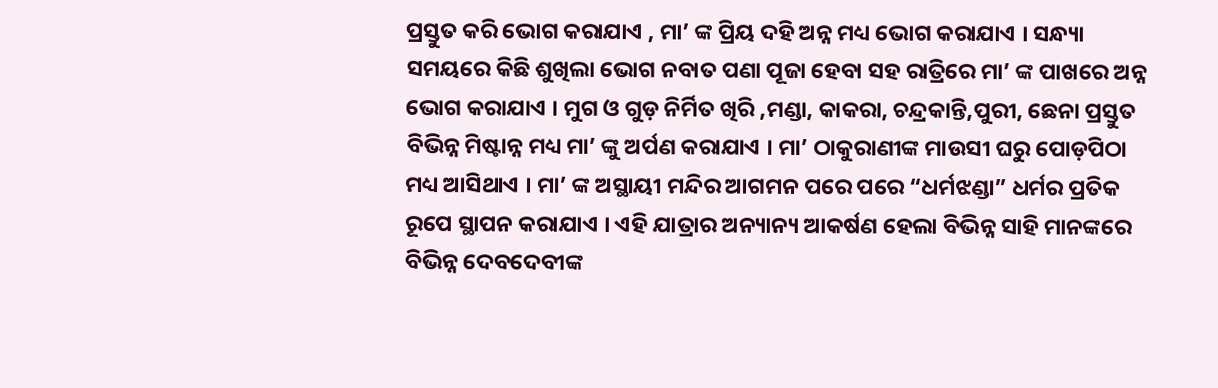ପ୍ରସ୍ତୁତ କରି ଭୋଗ କରାଯାଏ , ମା’ ଙ୍କ ପ୍ରିୟ ଦହି ଅନ୍ନ ମଧ୍ୟ ଭୋଗ କରାଯାଏ । ସନ୍ଧ୍ୟା ସମୟରେ କିଛି ଶୁଖିଲା ଭୋଗ ନବାତ ପଣା ପୂଜା ହେବା ସହ ରାତ୍ରିରେ ମା’ ଙ୍କ ପାଖରେ ଅନ୍ନ ଭୋଗ କରାଯାଏ । ମୁଗ ଓ ଗୁଡ଼ ନିର୍ମିତ ଖିରି ,ମଣ୍ଡା, କାକରା, ଚନ୍ଦ୍ରକାନ୍ତି,ପୁରୀ, ଛେନା ପ୍ରସ୍ତୁତ ବିଭିନ୍ନ ମିଷ୍ଟାନ୍ନ ମଧ୍ୟ ମା’ ଙ୍କୁ ଅର୍ପଣ କରାଯାଏ । ମା’ ଠାକୁରାଣୀଙ୍କ ମାଉସୀ ଘରୁ ପୋଡ଼ପିଠା ମଧ୍ୟ ଆସିଥାଏ । ମା’ ଙ୍କ ଅସ୍ଥାୟୀ ମନ୍ଦିର ଆଗମନ ପରେ ପରେ “ଧର୍ମଝଣ୍ଡା” ଧର୍ମର ପ୍ରତିକ ରୂପେ ସ୍ଥାପନ କରାଯାଏ । ଏହି ଯାତ୍ରାର ଅନ୍ୟାନ୍ୟ ଆକର୍ଷଣ ହେଲା ବିଭିନ୍ନ ସାହି ମାନଙ୍କରେ ବିଭିନ୍ନ ଦେବଦେବୀଙ୍କ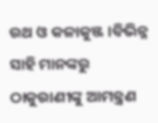ରଥ ଓ କଳାକୁଞ୍ଜ ।ବିଭିନ୍ନ ସାହି ମାନଙ୍କରୁ ଠାକୁରାଣୀଙ୍କୁ ଆମନ୍ତ୍ରଣ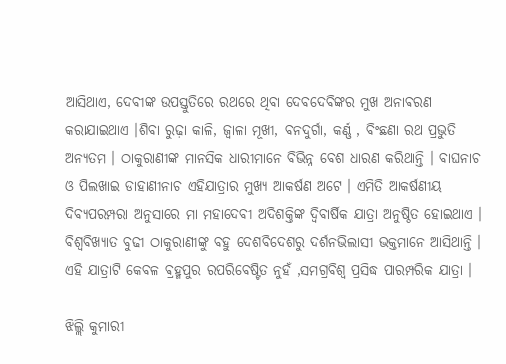ଆସିଥାଏ, ଦେବୀଙ୍କ ଉପସ୍ତୁତିରେ ରଥରେ ଥିବା ଦେବଦେବିଙ୍କର ମୁଖ ଅନାଵରଣ କରାଯାଇଥାଏ ।ଶିବା ରୁଢ଼ା କାଳି, ଜ୍ୱାଳା ମୂଖୀ, ବନଦୁର୍ଗା, କର୍ଣ୍ଣ , ବିଂଛଣା ରଥ ପ୍ରଭୁତି ଅନ୍ୟତମ । ଠାକୁରାଣୀଙ୍କ ମାନସିକ ଧାରୀମାନେ ବିଭିନ୍ନ ବେଶ ଧାରଣ କରିଥାନ୍ତି । ବାଘନାଚ ଓ ପିଲଖାଇ ଡାହାଣୀନାଚ ଏହିଯାତ୍ରାର ମୁଖ୍ୟ ଆକର୍ଷଣ ଅଟେ । ଏମିତି ଆକର୍ଷଣୀୟ ଦିବ୍ୟପରମ୍ପରା ଅନୁସାରେ ମା ମହାଦେବୀ ଅଦିଶକ୍ତିଙ୍କ ଦ୍ଵିବାର୍ଷିକ ଯାତ୍ରା ଅନୁଷ୍ଠିତ ହୋଇଥାଏ । ବିଶ୍ୱବିଖ୍ୟାତ ବୁଢୀ ଠାକୁରାଣୀଙ୍କୁ ବହୁ ଦେଶବିଦେଶରୁ ଦର୍ଶନଭିଲାସୀ ଭକ୍ତମାନେ ଆସିଥାନ୍ତି । ଏହି ଯାତ୍ରାଟି କେବଳ ଵ୍ରହ୍ମପୁର ରପରିବେଷ୍ଟିତ ନୁହଁ ,ସମଗ୍ରବିଶ୍ୱ ପ୍ରସିଦ୍ଧ ପାରମ୍ପରିକ ଯାତ୍ରା ।

ଝିଲ୍ଲି କୁମାରୀ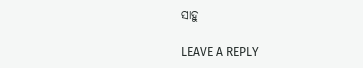ସାହୁ

LEAVE A REPLY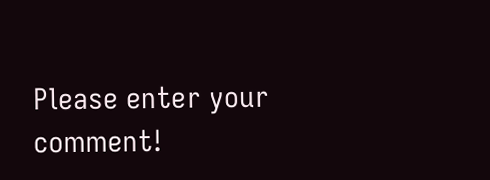Please enter your comment!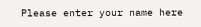Please enter your name here